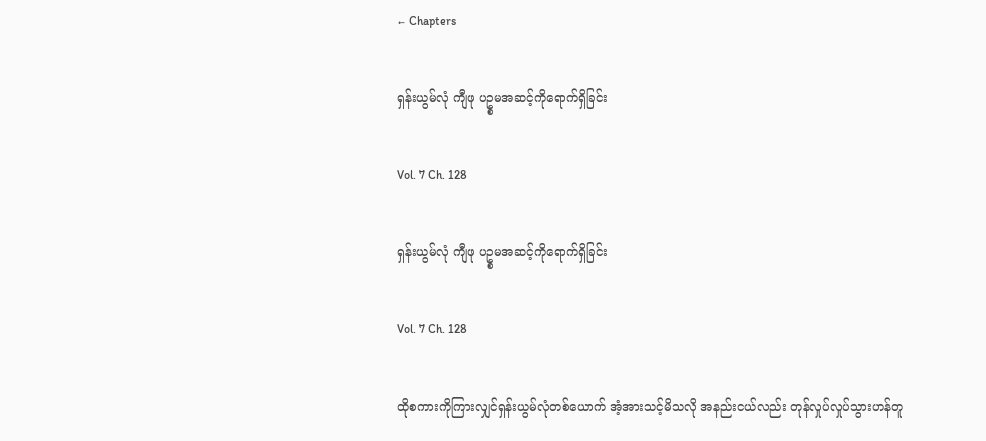← Chapters

ရှန်းယွမ်လုံ ကျီဖု ပဥ္စမအဆင့်ကိုရောက်ရှိခြင်း

Vol. 7 Ch. 128

ရှန်းယွမ်လုံ ကျီဖု ပဥ္စမအဆင့်ကိုရောက်ရှိခြင်း

Vol. 7 Ch. 128

ထိုစကားကိုကြားလျှင်ရှန်းယွမ်လုံတစ်ယောက် အံ့အားသင့်မိသလို အနည်းငယ်လည်း တုန်လှုပ်လှုပ်သွားဟန်တူ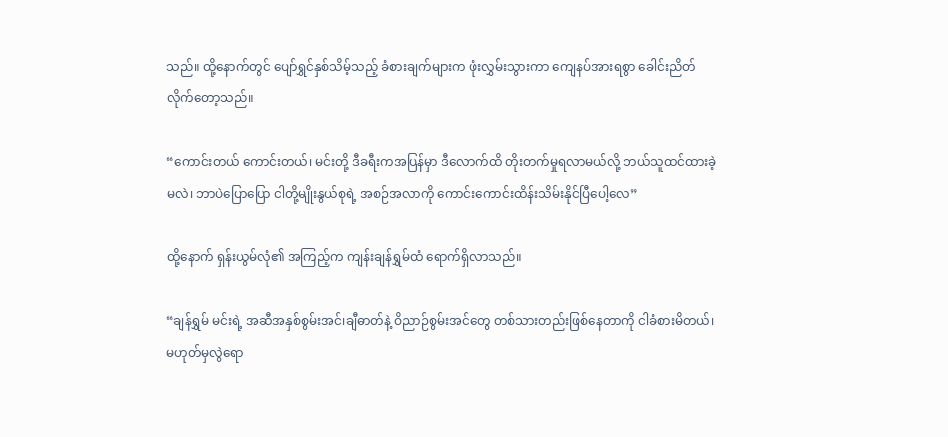သည်။ ထို့နောက်တွင် ပျော်ရွှင်နှစ်သိမ့်သည့် ခံစားချက်များက ဖုံးလွှမ်းသွားကာ ကျေနပ်အားရစွာ ခေါင်းညိတ်လိုက်တော့သည်။

“ကောင်းတယ် ကောင်းတယ်၊ မင်းတို့ ဒီခရီးကအပြန်မှာ ဒီလောက်ထိ တိုးတက်မှုရလာမယ်လို့ ဘယ်သူထင်ထားခဲ့မလဲ၊ ဘာပဲပြောပြော ငါတို့မျိုးနွယ်စုရဲ့ အစဉ်အလာကို ကောင်းကောင်းထိန်းသိမ်းနိုင်ပြီပေါ့လေ”

ထို့နောက် ရှန်းယွမ်လုံ၏ အကြည့်က ကျန်းချန်ရွှမ်ထံ ရောက်ရှိလာသည်။

“ချန်ရွှမ် မင်းရဲ့ အဆီအနှစ်စွမ်းအင်၊ချီဓာတ်နဲ့ ဝိညာဉ်စွမ်းအင်တွေ တစ်သားတည်းဖြစ်နေတာကို ငါခံစားမိတယ်၊ မဟုတ်မှလွဲရော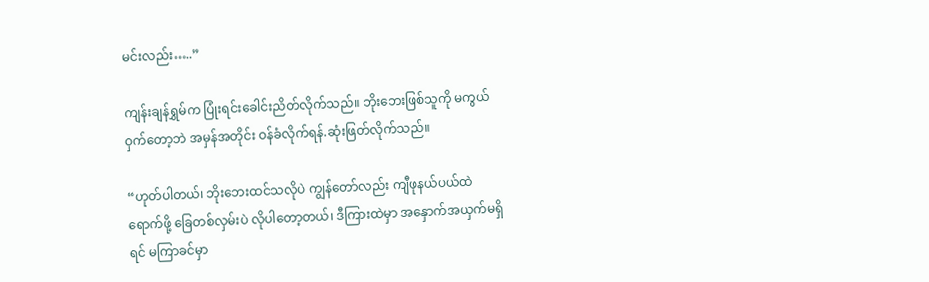မင်းလည်း…..”

ကျန်းချန်ရွှမ်က ပြုံးရင်းခေါင်းညိတ်လိုက်သည်။ ဘိုးဘေးဖြစ်သူကို မကွယ်ဝှက်တော့ဘဲ အမှန်အတိုင်း ဝန်ခံလိုက်ရန်.ဆုံးဖြတ်လိုက်သည်။

“ဟုတ်ပါတယ်၊ ဘိုးဘေးထင်သလိုပဲ ကျွန်တော်လည်း ကျီဖုနယ်ပယ်ထဲ ရောက်ဖို့ ခြေတစ်လှမ်းပဲ လိုပါတော့တယ်၊ ဒီကြားထဲမှာ အနှောက်အယှက်မရှိရင် မကြာခင်မှာ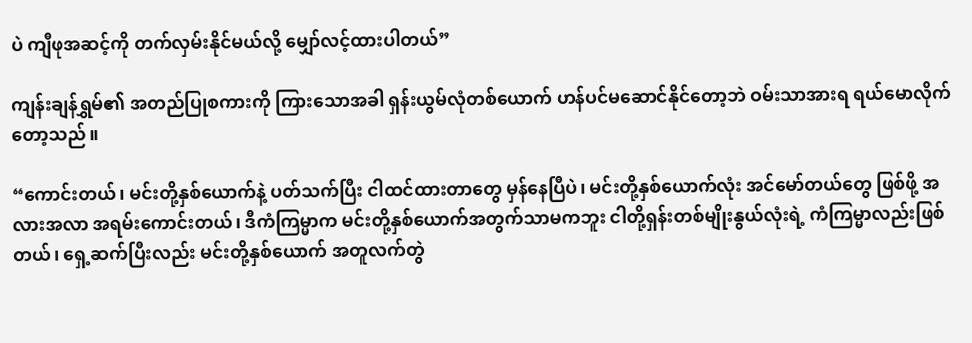ပဲ ကျီဖုအဆင့်ကို တက်လှမ်းနိုင်မယ်လို့ မျှော်လင့်ထားပါတယ်”

ကျန်းချန်ရွှမ်၏ အတည်ပြုစကားကို ကြားသောအခါ ရှန်းယွမ်လုံတစ်ယောက် ဟန်ပင်မဆောင်နိုင်တော့ဘဲ ဝမ်းသာအားရ ရယ်မောလိုက်တော့သည်။

“ကောင်းတယ်၊ မင်းတို့နှစ်ယောက်နဲ့ ပတ်သက်ပြီး ငါထင်ထားတာတွေ မှန်နေပြီပဲ၊ မင်းတို့နှစ်ယောက်လုံး အင်မော်တယ်တွေ ဖြစ်ဖို့ အလားအလာ အရမ်းကောင်းတယ်၊ ဒီကံကြမ္မာက မင်းတို့နှစ်ယောက်အတွက်သာမကဘူး ငါတို့ရှန်းတစ်မျိုးနွယ်လုံးရဲ့ ကံကြမ္မာလည်းဖြစ်တယ်၊ ရှေ့ဆက်ပြီးလည်း မင်းတို့နှစ်ယောက် အတူလက်တွဲ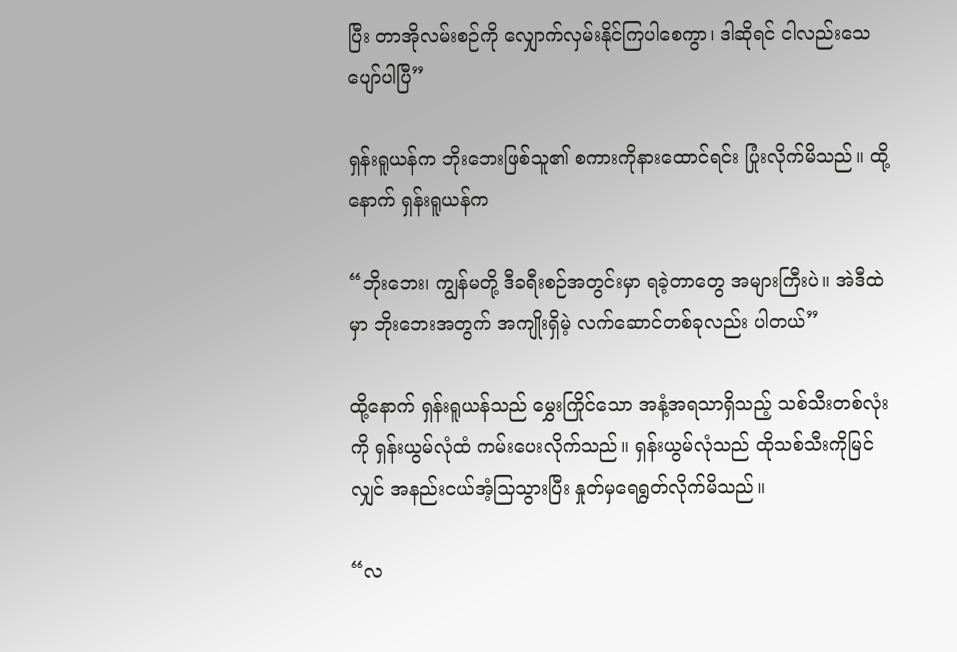ပြီး တာအိုလမ်းစဉ်ကို လျှောက်လှမ်းနိုင်ကြပါစေကွာ၊ ဒါဆိုရင် ငါလည်းသေပျော်ပါပြီ”

ရှန်းရူယန်က ဘိုးဘေးဖြစ်သူ၏ စကားကိုနားထောင်ရင်း ပြုံးလိုက်မိသည်။ ထို့နောက် ရှန်းရူယန်က

“ဘိုးဘေး၊ ကျွန်မတို့ ဒီခရီးစဉ်အတွင်းမှာ ရခဲ့တာတွေ အများကြီးပဲ။ အဲဒီထဲမှာ ဘိုးဘေးအတွက် အကျိုးရှိမဲ့ လက်ဆောင်တစ်ခုလည်း ပါတယ်”

ထို့နောက် ရှန်းရူယန်သည် မွှေးကြိုင်သော အနံ့အရသာရှိသည့် သစ်သီးတစ်လုံးကို ရှန်းယွမ်လုံထံ ကမ်းပေးလိုက်သည်။ ရှန်းယွမ်လုံသည် ထိုသစ်သီးကိုမြင်လျှင် အနည်းငယ်အံ့သြသွားပြီး နှုတ်မှရေရွတ်လိုက်မိသည်။

“လ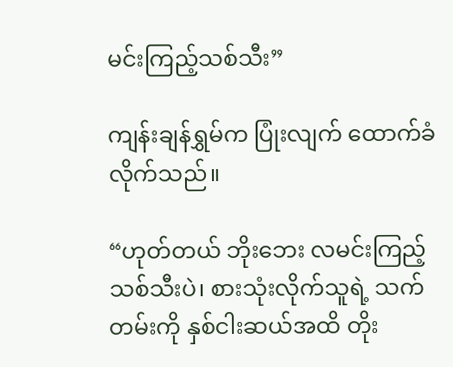မင်းကြည့်သစ်သီး”

ကျန်းချန်ရွှမ်က ပြုံးလျက် ထောက်ခံလိုက်သည်။

“ဟုတ်တယ် ဘိုးဘေး လမင်းကြည့်သစ်သီးပဲ၊ စားသုံးလိုက်သူရဲ့ သက်တမ်းကို နှစ်ငါးဆယ်အထိ တိုး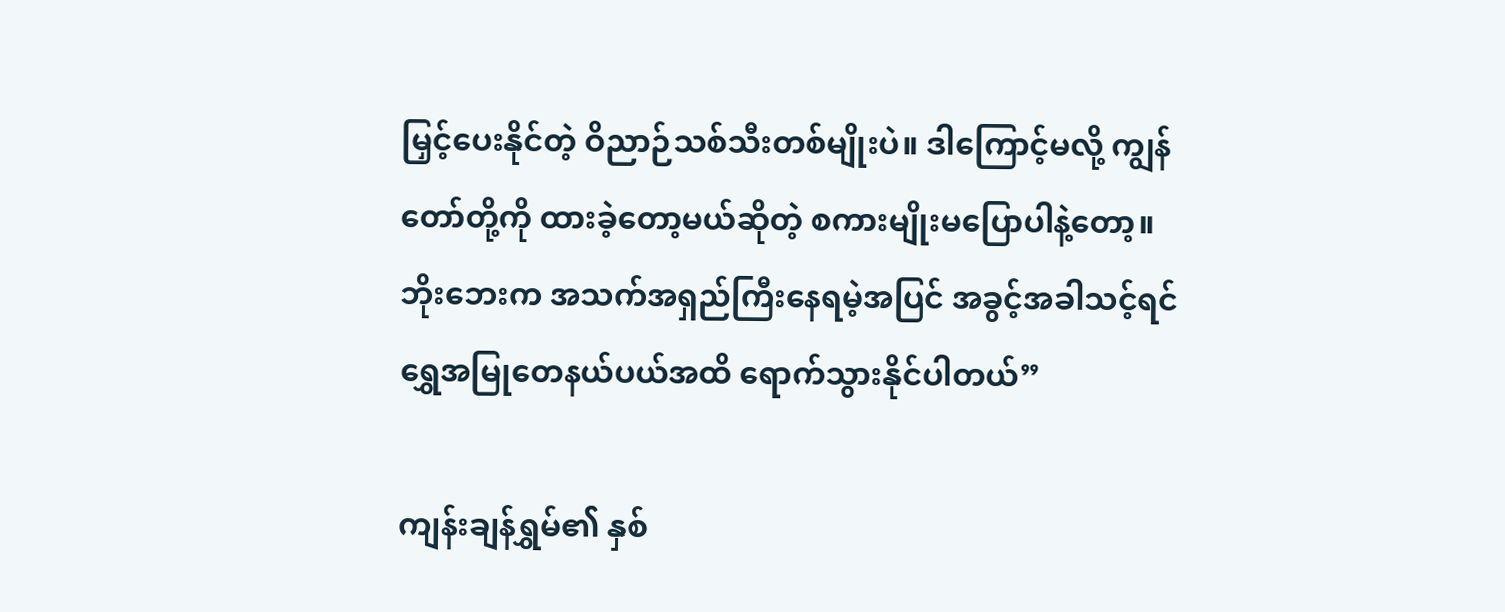မြှင့်ပေးနိုင်တဲ့ ဝိညာဉ်သစ်သီးတစ်မျိုးပဲ။ ဒါကြောင့်မလို့ ကျွန်တော်တို့ကို ထားခဲ့တော့မယ်ဆိုတဲ့ စကားမျိုးမပြောပါနဲ့တော့။ ဘိုးဘေးက အသက်အရှည်ကြီးနေရမဲ့အပြင် အခွင့်အခါသင့်ရင် ရွှေအမြုတေနယ်ပယ်အထိ ရောက်သွားနိုင်ပါတယ်”

ကျန်းချန်ရွှမ်၏ နှစ်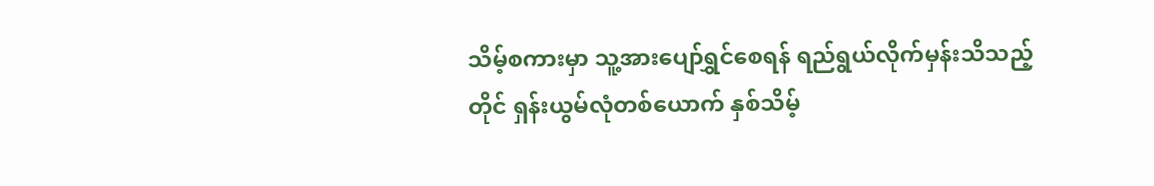သိမ့်စကားမှာ သူ့အားပျော်ရွှင်စေရန် ရည်ရွယ်လိုက်မှန်းသိသည့်တိုင် ရှန်းယွမ်လုံတစ်ယောက် နှစ်သိမ့်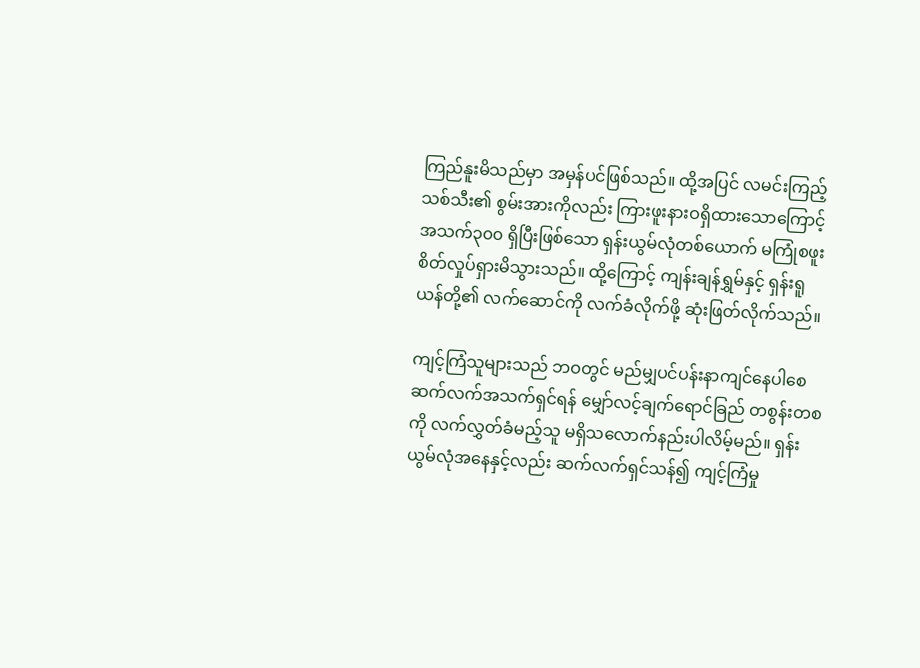ကြည်နူးမိသည်မှာ အမှန်ပင်ဖြစ်သည်။ ထို့အပြင် လမင်းကြည့်သစ်သီး၏ စွမ်းအားကိုလည်း ကြားဖူးနားဝရှိထားသောကြောင့် အသက်၃၀၀ ရှိပြီးဖြစ်သော ရှန်းယွမ်လုံတစ်ယောက် မကြုံစဖူး စိတ်လှုပ်ရှားမိသွားသည်။ ထို့ကြောင့် ကျန်းချန်ရွှမ်နှင့် ရှန်းရူယန်တို့၏ လက်ဆောင်ကို လက်ခံလိုက်ဖို့ ဆုံးဖြတ်လိုက်သည်။

ကျင့်ကြံသူများသည် ဘဝတွင် မည်မျှပင်ပန်းနာကျင်နေပါစေ ဆက်လက်အသက်ရှင်ရန် မျှော်လင့်ချက်ရောင်ခြည် တစွန်းတစကို လက်လွှတ်ခံမည့်သူ မရှိသလောက်နည်းပါလိမ့်မည်။ ရှန်းယွမ်လုံအနေနှင့်လည်း ဆက်လက်ရှင်သန်၍ ကျင့်ကြံမှု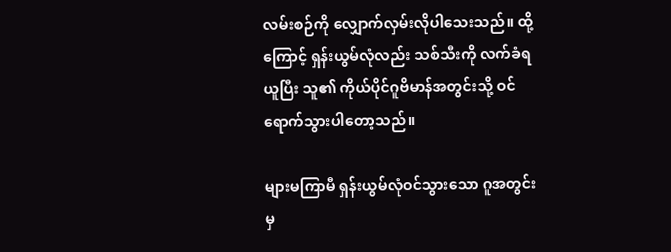လမ်းစဉ်ကို လျှောက်လှမ်းလိုပါသေးသည်။ ထို့ကြောင့် ရှန်းယွမ်လုံလည်း သစ်သီးကို လက်ခံရယူပြီး သူ၏ ကိုယ်ပိုင်ဂူဗိမာန်အတွင်းသို့ ဝင်ရောက်သွားပါတော့သည်။

များမကြာမီ ရှန်းယွမ်လုံဝင်သွားသော ဂူအတွင်းမှ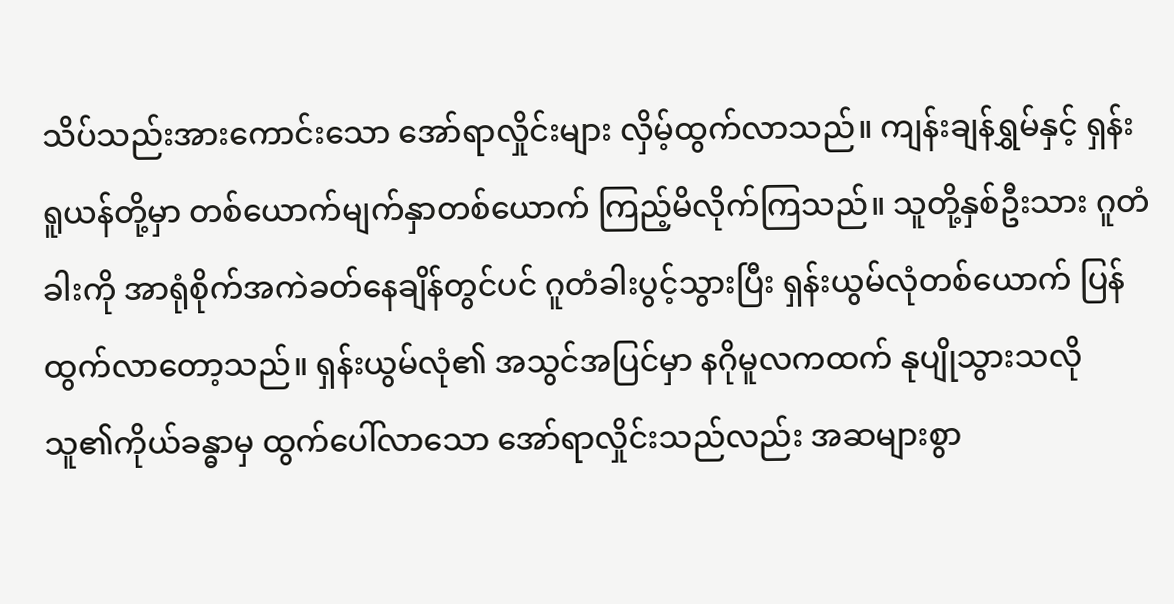သိပ်သည်းအားကောင်းသော အော်ရာလှိုင်းများ လှိမ့်ထွက်လာသည်။ ကျန်းချန်ရွှမ်နှင့် ရှန်းရူယန်တို့မှာ တစ်ယောက်မျက်နှာတစ်ယောက် ကြည့်မိလိုက်ကြသည်။ သူတို့နှစ်ဦးသား ဂူတံခါးကို အာရုံစိုက်အကဲခတ်နေချိန်တွင်ပင် ဂူတံခါးပွင့်သွားပြီး ရှန်းယွမ်လုံတစ်ယောက် ပြန်ထွက်လာတော့သည်။ ရှန်းယွမ်လုံ၏ အသွင်အပြင်မှာ နဂိုမူလကထက် နုပျိုသွားသလို သူ၏ကိုယ်ခန္ဓာမှ ထွက်ပေါ်လာသော အော်ရာလှိုင်းသည်လည်း အဆများစွာ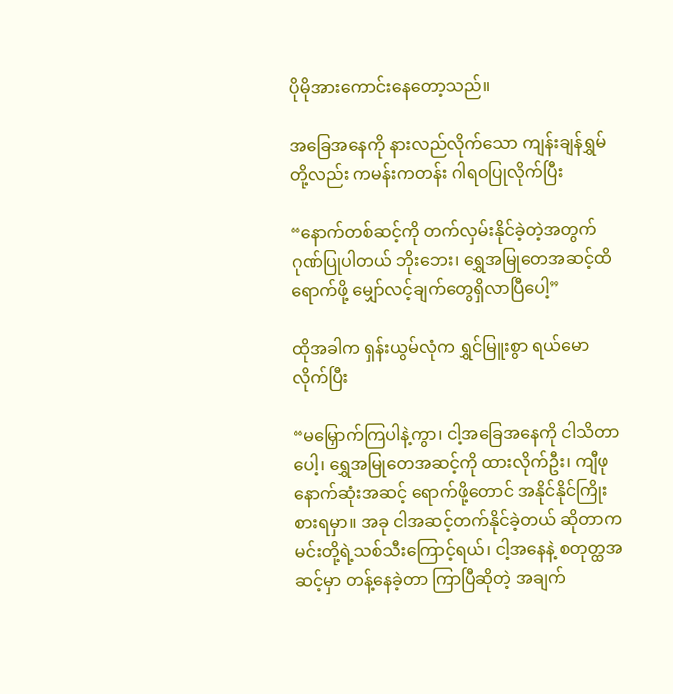ပိုမိုအားကောင်းနေတော့သည်။

အခြေအနေကို နားလည်လိုက်သော ကျန်းချန်ရွှမ်တို့လည်း ကမန်းကတန်း ဂါရဝပြုလိုက်ပြီး

“နောက်တစ်ဆင့်ကို တက်လှမ်းနိုင်ခဲ့တဲ့အတွက် ဂုဏ်ပြုပါတယ် ဘိုးဘေး၊ ရွှေအမြုတေအဆင့်ထိ ရောက်ဖို့ မျှော်လင့်ချက်တွေရှိလာပြီပေါ့”

ထိုအခါက ရှန်းယွမ်လုံက ရွှင်မြူးစွာ ရယ်မောလိုက်ပြီး

“မမြှောက်ကြပါနဲ့ကွာ၊ ငါ့အခြေအနေကို ငါသိတာပေါ့၊ ရွှေအမြုတေအဆင့်ကို ထားလိုက်ဦး၊ ကျီဖု နောက်ဆုံးအဆင့် ရောက်ဖို့တောင် အနိုင်နိုင်ကြိုးစားရမှာ။ အခု ငါအဆင့်တက်နိုင်ခဲ့တယ် ဆိုတာက မင်းတို့ရဲ့သစ်သီးကြောင့်ရယ်၊ ငါ့အနေနဲ့ စတုတ္ထအဆင့်မှာ တန့်နေခဲ့တာ ကြာပြီဆိုတဲ့ အချက်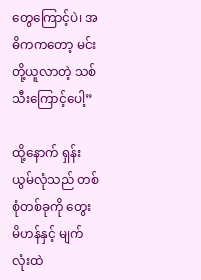တွေကြောင့်ပဲ၊ အဓိကကတော့ မင်းတို့ယူလာတဲ့ သစ်သီးကြောင့်ပေါ့”

ထို့နောက် ရှန်းယွမ်လုံသည် တစ်စုံတစ်ခုကို တွေးမိဟန်နှင့် မျက်လုံးထဲ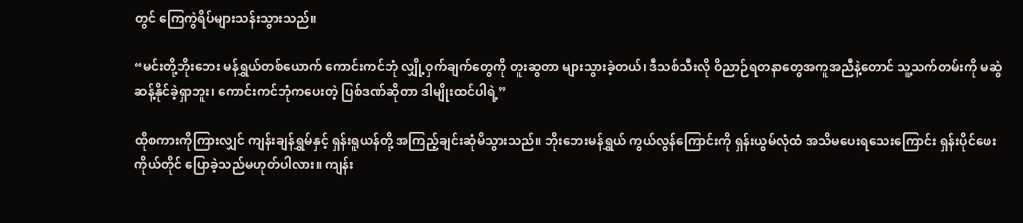တွင် ကြေကွဲရိပ်များသန်းသွားသည်။

“မင်းတို့ဘိုးဘေး မန်ရွှယ်တစ်ယောက် ကောင်းကင်ဘုံ လျှို့ဝှက်ချက်တွေကို တူးဆွတာ များသွားခဲ့တယ်၊ ဒီသစ်သီးလို ဝိညာဉ်ရတနာတွေအကူအညီနဲ့တောင် သူ့သက်တမ်းကို မဆွဲဆန့်နိုင်ခဲ့ရှာဘူး၊ ကောင်းကင်ဘုံကပေးတဲ့ ပြစ်ဒဏ်ဆိုတာ ဒါမျိုးထင်ပါရဲ့”

ထိုစကားကိုကြားလျှင် ကျန်းချန်ရွှမ်နှင့် ရှန်းရူယန်တို့ အကြည့်ချင်းဆုံမိသွားသည်။ ဘိုးဘေးမန်ရွှယ် ကွယ်လွန်ကြောင်းကို ရှန်းယွမ်လုံထံ အသိမပေးရသေးကြောင်း ရှန်းပိုင်ဖေးကိုယ်တိုင် ပြောခဲ့သည်မဟုတ်ပါလား။ ကျန်း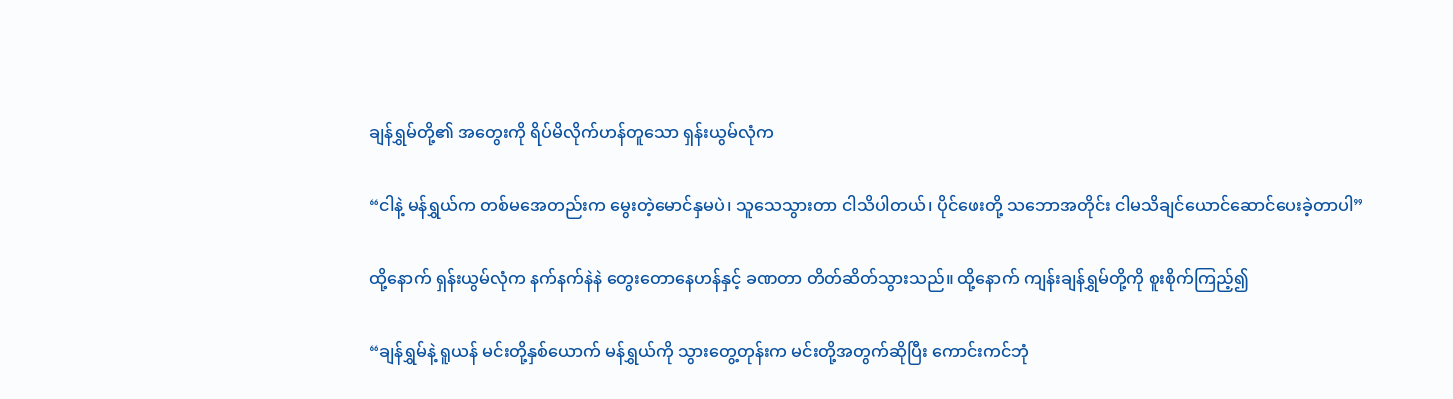ချန်ရွှမ်တို့၏ အတွေးကို ရိပ်မိလိုက်ဟန်တူသော ရှန်းယွမ်လုံက

“ငါနဲ့ မန်ရွှယ်က တစ်မအေတည်းက မွေးတဲ့မောင်နှမပဲ၊ သူသေသွားတာ ငါသိပါတယ်၊ ပိုင်ဖေးတို့ သဘောအတိုင်း ငါမသိချင်ယောင်ဆောင်ပေးခဲ့တာပါ”

ထို့နောက် ရှန်းယွမ်လုံက နက်နက်နဲနဲ တွေးတောနေဟန်နှင့် ခဏတာ တိတ်ဆိတ်သွားသည်။ ထို့နောက် ကျန်းချန်ရွှမ်တို့ကို စူးစိုက်ကြည့်၍

“ချန်ရွှမ်နဲ့ ရူယန် မင်းတို့နှစ်ယောက် မန်ရွှယ်ကို သွားတွေ့တုန်းက မင်းတို့အတွက်ဆိုပြီး ကောင်းကင်ဘုံ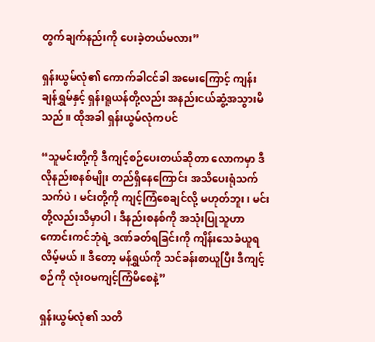တွက်ချက်နည်းကို ပေးခဲ့တယ်မလား”

ရှန်းယွမ်လုံ၏ ကောက်ခါငင်ခါ အမေးကြောင့် ကျန်းချန်ရွှမ်နှင့် ရှန်းရူယန်တို့လည်း အနည်းငယ်ဆွံ့အသွားမိသည်။ ထိုအခါ ရှန်းယွမ်လုံကပင်

“သူမင်းတို့ကို ဒီကျင့်စဉ်ပေးတယ်ဆိုတာ လောကမှာ ဒီလိုနည်းစနစ်မျိုး တည်ရှိနေကြောင်း အသိပေးရုံသက်သက်ပဲ၊ မင်းတို့ကို ကျင့်ကြံစေချင်လို့ မဟုတ်ဘူး၊ မင်းတို့လည်းသိမှာပါ၊ ဒီနည်းစနစ်ကို အသုံးပြုသူဟာ ကောင်းကင်ဘုံရဲ့ ဒဏ်ခတ်ရခြင်းကို ကျိန်းသေခံယူရလိမ့်မယ်။ ဒီတော့ မန်ရွှယ်ကို သင်ခန်းစာယူပြီး ဒီကျင့်စဉ်ကို လုံးဝမကျင့်ကြံမိစေနဲ့”

ရှန်းယွမ်လုံ၏ သတိ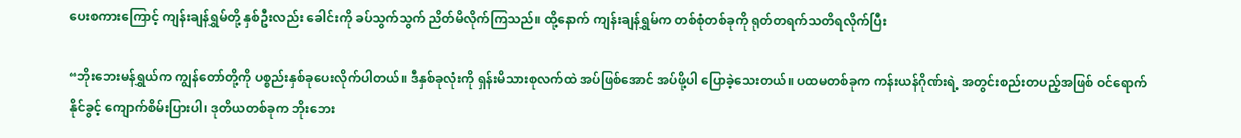ပေးစကားကြောင့် ကျန်းချန်ရွှမ်တို့ နှစ်ဦးလည်း ခေါင်းကို ခပ်သွက်သွက် ညိတ်မိလိုက်ကြသည်။ ထို့နောက် ကျန်းချန်ရွှမ်က တစ်စုံတစ်ခုကို ရုတ်တရက်သတိရလိုက်ပြီး

“ဘိုးဘေးမန်ရွှယ်က ကျွန်တော်တို့ကို ပစ္စည်းနှစ်ခုပေးလိုက်ပါတယ်။ ဒီနှစ်ခုလုံးကို ရှန်းမိသားစုလက်ထဲ အပ်ဖြစ်အောင် အပ်ဖို့ပါ ပြောခဲ့သေးတယ်။ ပထမတစ်ခုက ကန်းယန်ဂိုဏ်းရဲ့ အတွင်းစည်းတပည့်အဖြစ် ဝင်ရောက်နိုင်ခွင့် ကျောက်စိမ်းပြားပါ၊ ဒုတိယတစ်ခုက ဘိုးဘေး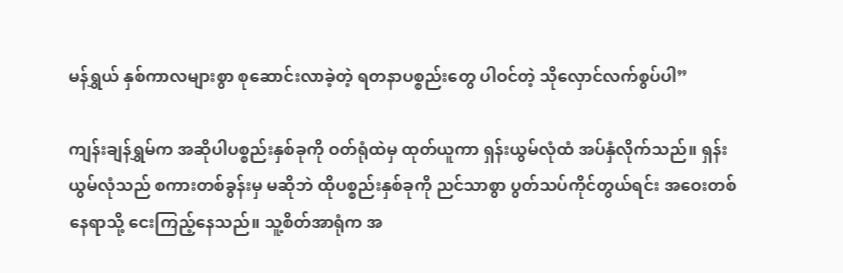မန်ရွှယ် နှစ်ကာလများစွာ စုဆောင်းလာခဲ့တဲ့ ရတနာပစ္စည်းတွေ ပါဝင်တဲ့ သိုလှောင်လက်စွပ်ပါ”

ကျန်းချန်ရွှမ်က အဆိုပါပစ္စည်းနှစ်ခုကို ဝတ်ရုံထဲမှ ထုတ်ယူကာ ရှန်းယွမ်လုံထံ အပ်နှံလိုက်သည်။ ရှန်းယွမ်လုံသည် စကားတစ်ခွန်းမှ မဆိုဘဲ ထိုပစ္စည်းနှစ်ခုကို ညင်သာစွာ ပွတ်သပ်ကိုင်တွယ်ရင်း အဝေးတစ်နေရာသို့ ငေးကြည့်နေသည်။ သူ့စိတ်အာရုံက အ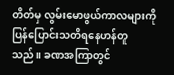တိတ်မှ လွမ်းမောဖွယ်ကာလများကို ပြန်ပြောင်းသတိရနေဟန်တူသည်။ ခဏအကြာတွင်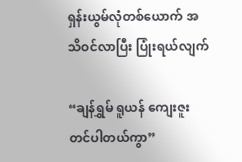ရှန်းယွမ်လုံတစ်ယောက် အသိဝင်လာပြီး ပြုံးရယ်လျက်

“ချန်ရွှမ် ရူယန် ကျေးဇူးတင်ပါတယ်ကွာ”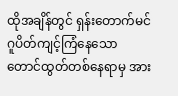ထိုအချိန်တွင် ရှန်းတောက်မင် ဂူပိတ်ကျင့်ကြံနေသော တောင်ထွတ်တစ်နေရာမှ အား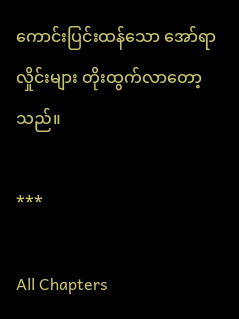ကောင်းပြင်းထန်သော အော်ရာလှိုင်းများ တိုးထွက်လာတော့သည်။

***

All Chapters